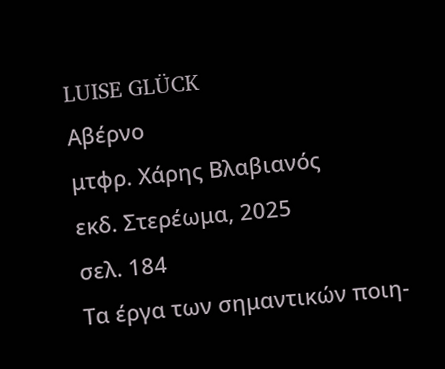LUISE GLÜCK
Αβέρνο
μτφρ. Χάρης Βλαβιανός
εκδ. Στερέωμα, 2025
σελ. 184
Τα έργα των σημαντικών ποιη-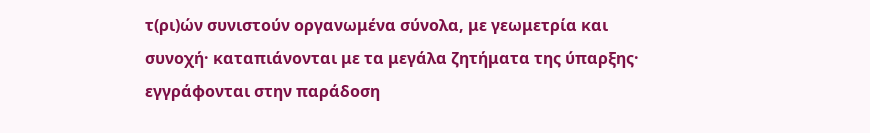τ(ρι)ών συνιστούν οργανωμένα σύνολα, με γεωμετρία και συνοχή· καταπιάνονται με τα μεγάλα ζητήματα της ύπαρξης· εγγράφονται στην παράδοση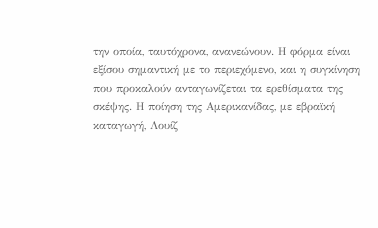την οποία, ταυτόχρονα, ανανεώνουν. Η φόρμα είναι εξίσου σημαντική με το περιεχόμενο, και η συγκίνηση που προκαλούν ανταγωνίζεται τα ερεθίσματα της σκέψης. Η ποίηση της Αμερικανίδας, με εβραϊκή καταγωγή, Λουίζ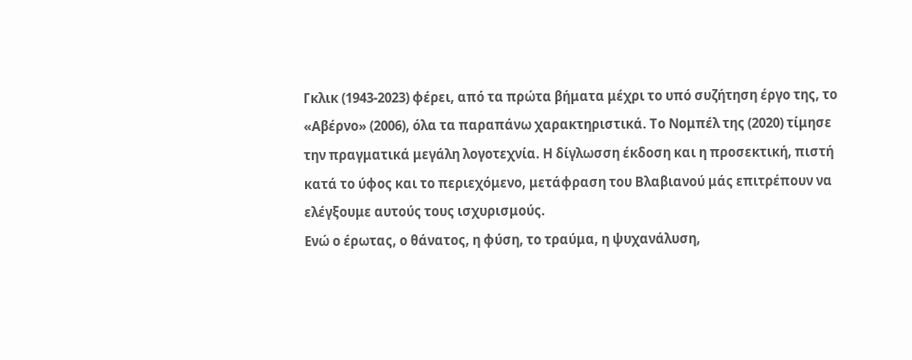Γκλικ (1943-2023) φέρει, από τα πρώτα βήματα μέχρι το υπό συζήτηση έργο της, το «Αβέρνο» (2006), όλα τα παραπάνω χαρακτηριστικά. Το Νομπέλ της (2020) τίμησε την πραγματικά μεγάλη λογοτεχνία. Η δίγλωσση έκδοση και η προσεκτική, πιστή κατά το ύφος και το περιεχόμενο, μετάφραση του Βλαβιανού μάς επιτρέπουν να ελέγξουμε αυτούς τους ισχυρισμούς.
Ενώ ο έρωτας, ο θάνατος, η φύση, το τραύμα, η ψυχανάλυση,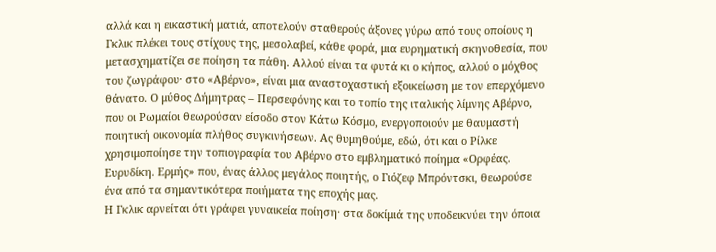αλλά και η εικαστική ματιά, αποτελούν σταθερούς άξονες γύρω από τους οποίους η Γκλικ πλέκει τους στίχους της, μεσολαβεί, κάθε φορά, μια ευρηματική σκηνοθεσία, που μετασχηματίζει σε ποίηση τα πάθη. Αλλού είναι τα φυτά κι ο κήπος, αλλού ο μόχθος του ζωγράφου· στο «Αβέρνο», είναι μια αναστοχαστική εξοικείωση με τον επερχόμενο θάνατο. Ο μύθος Δήμητρας – Περσεφόνης και το τοπίο της ιταλικής λίμνης Αβέρνο, που οι Ρωμαίοι θεωρούσαν είσοδο στον Κάτω Κόσμο, ενεργοποιούν με θαυμαστή ποιητική οικονομία πλήθος συγκινήσεων. Ας θυμηθούμε, εδώ, ότι και ο Ρίλκε χρησιμοποίησε την τοπιογραφία του Αβέρνο στο εμβληματικό ποίημα «Ορφέας. Ευρυδίκη. Ερμής» που, ένας άλλος μεγάλος ποιητής, ο Γιόζεφ Μπρόντσκι, θεωρούσε ένα από τα σημαντικότερα ποιήματα της εποχής μας.
Η Γκλικ αρνείται ότι γράφει γυναικεία ποίηση· στα δοκίμιά της υποδεικνύει την όποια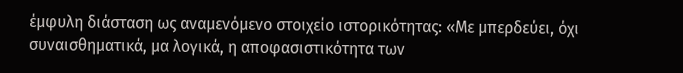έμφυλη διάσταση ως αναμενόμενο στοιχείο ιστορικότητας: «Με μπερδεύει, όχι συναισθηματικά, μα λογικά, η αποφασιστικότητα των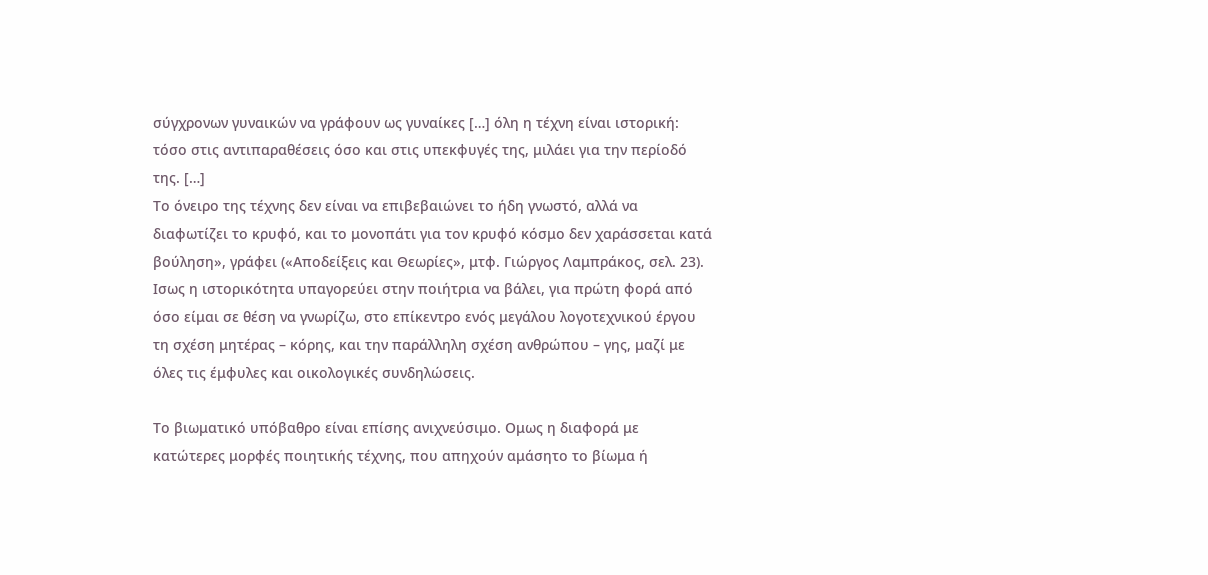σύγχρονων γυναικών να γράφουν ως γυναίκες […] όλη η τέχνη είναι ιστορική: τόσο στις αντιπαραθέσεις όσο και στις υπεκφυγές της, μιλάει για την περίοδό της. […]
Το όνειρο της τέχνης δεν είναι να επιβεβαιώνει το ήδη γνωστό, αλλά να διαφωτίζει το κρυφό, και το μονοπάτι για τον κρυφό κόσμο δεν χαράσσεται κατά βούληση», γράφει («Αποδείξεις και Θεωρίες», μτφ. Γιώργος Λαμπράκος, σελ. 23). Ισως η ιστορικότητα υπαγορεύει στην ποιήτρια να βάλει, για πρώτη φορά από όσο είμαι σε θέση να γνωρίζω, στο επίκεντρο ενός μεγάλου λογοτεχνικού έργου τη σχέση μητέρας – κόρης, και την παράλληλη σχέση ανθρώπου – γης, μαζί με όλες τις έμφυλες και οικολογικές συνδηλώσεις.

Το βιωματικό υπόβαθρο είναι επίσης ανιχνεύσιμο. Ομως η διαφορά με κατώτερες μορφές ποιητικής τέχνης, που απηχούν αμάσητο το βίωμα ή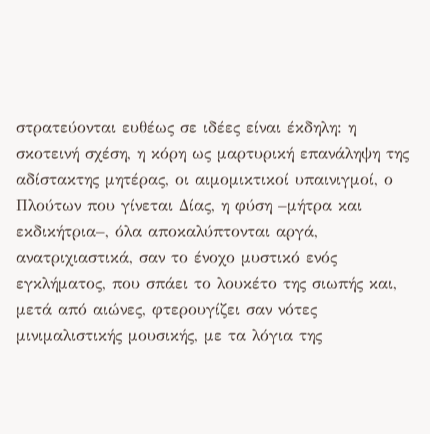στρατεύονται ευθέως σε ιδέες είναι έκδηλη: η σκοτεινή σχέση, η κόρη ως μαρτυρική επανάληψη της αδίστακτης μητέρας, οι αιμομικτικοί υπαινιγμοί, ο Πλούτων που γίνεται Δίας, η φύση –μήτρα και εκδικήτρια–, όλα αποκαλύπτονται αργά, ανατριχιαστικά, σαν το ένοχο μυστικό ενός εγκλήματος, που σπάει το λουκέτο της σιωπής και, μετά από αιώνες, φτερουγίζει σαν νότες μινιμαλιστικής μουσικής, με τα λόγια της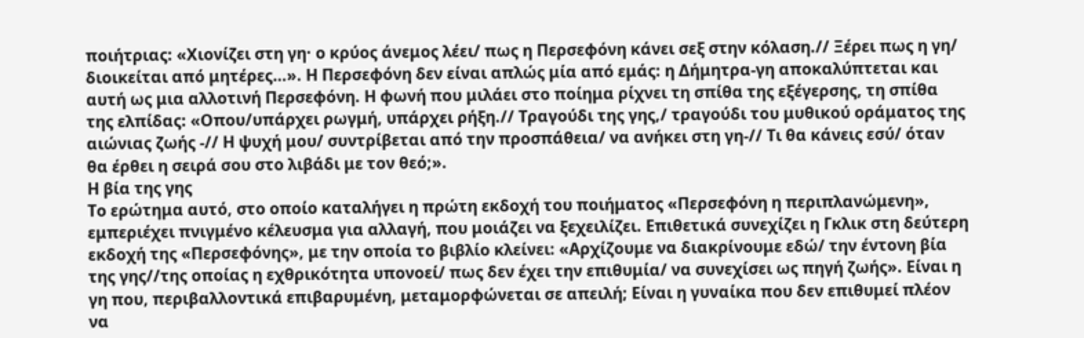ποιήτριας: «Χιονίζει στη γη· ο κρύος άνεμος λέει/ πως η Περσεφόνη κάνει σεξ στην κόλαση.// Ξέρει πως η γη/ διοικείται από μητέρες…». Η Περσεφόνη δεν είναι απλώς μία από εμάς: η Δήμητρα-γη αποκαλύπτεται και αυτή ως μια αλλοτινή Περσεφόνη. Η φωνή που μιλάει στο ποίημα ρίχνει τη σπίθα της εξέγερσης, τη σπίθα της ελπίδας: «Οπου/υπάρχει ρωγμή, υπάρχει ρήξη.// Τραγούδι της γης,/ τραγούδι του μυθικού οράματος της αιώνιας ζωής -// Η ψυχή μου/ συντρίβεται από την προσπάθεια/ να ανήκει στη γη-// Τι θα κάνεις εσύ/ όταν θα έρθει η σειρά σου στο λιβάδι με τον θεό;».
Η βία της γης
Το ερώτημα αυτό, στο οποίο καταλήγει η πρώτη εκδοχή του ποιήματος «Περσεφόνη η περιπλανώμενη», εμπεριέχει πνιγμένο κέλευσμα για αλλαγή, που μοιάζει να ξεχειλίζει. Επιθετικά συνεχίζει η Γκλικ στη δεύτερη εκδοχή της «Περσεφόνης», με την οποία το βιβλίο κλείνει: «Αρχίζουμε να διακρίνουμε εδώ/ την έντονη βία της γης//της οποίας η εχθρικότητα υπονοεί/ πως δεν έχει την επιθυμία/ να συνεχίσει ως πηγή ζωής». Είναι η γη που, περιβαλλοντικά επιβαρυμένη, μεταμορφώνεται σε απειλή; Είναι η γυναίκα που δεν επιθυμεί πλέον να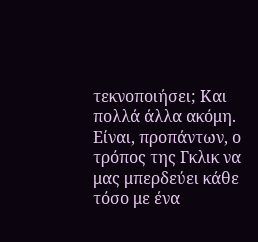τεκνοποιήσει; Και πολλά άλλα ακόμη. Είναι, προπάντων, ο τρόπος της Γκλικ να μας μπερδεύει κάθε τόσο με ένα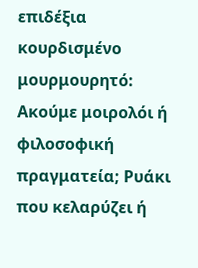επιδέξια κουρδισμένο μουρμουρητό: Ακούμε μοιρολόι ή φιλοσοφική πραγματεία; Ρυάκι που κελαρύζει ή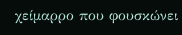χείμαρρο που φουσκώνει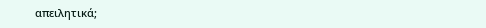απειλητικά;